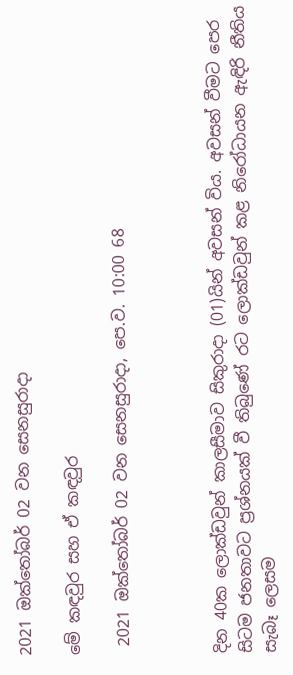2021 ඔක්තෝබර් 02 වන සෙනසුරාදා

මේ කඳවුර සහ ඒ කඳවුර

 2021 ඔක්තෝබර් 02 වන සෙනසුරාදා, පෙ.ව. 10:00 68



දින 40ක ලොක්ඩවුන් කාලසීමාව සිකුරාදා (01)යින් අවසන් විය. අවසන් වීමට පෙර සිටම ජනතාවට ප්‍රශ්නයක් වී තිබුණේ රට ලොක්ඩවුන් කළ නිරෝධායන ඇඳිරි නීතිය සැබෑ ලෙසම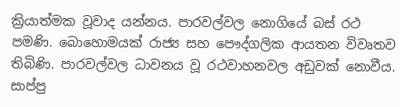ක්‍රියාත්මක වූවාද යන්නය. පාරවල්වල නොගියේ බස් රථ පමණි. බොහොමයක් රාජ්‍ය සහ පෞද්ගලික ආයතන විවෘතව තිබිණි. පාරවල්වල ධාවනය වූ රථවාහනවල අඩුවක් නොවීය. සාප්පු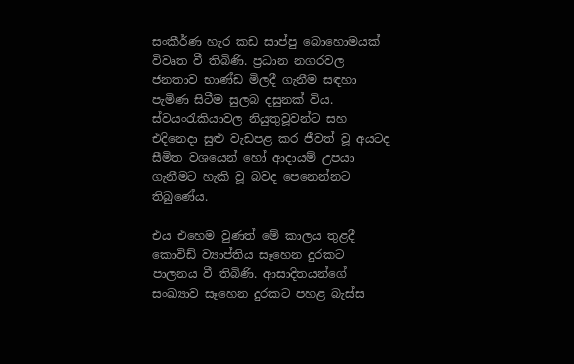සංකීර්ණ හැර කඩ සාප්පු බොහොමයක් විවෘත වී තිබිණි. ප්‍රධාන නගරවල ජනතාව භාණ්ඩ මිලදී ගැනීම සඳහා පැමිණ සිටීම සුලබ දසුනක් විය. ස්වයංරැකියාවල නියුතුවූවන්ට සහ එදිනෙදා සුළු වැඩපළ කර ජීවත් වූ අයටද සීමිත වශයෙන් හෝ ආදායම් උපයා ගැනීමට හැකි වූ බවද පෙනෙන්නට තිබුණේය.

එය එහෙම වුණත් මේ කාලය තුළදී කොවිඩ් ව්‍යාප්තිය සෑහෙන දුරකට පාලනය වී තිබිණි. ආසාදිතයන්ගේ සංඛ්‍යාව සෑහෙන දුරකට පහළ බැස්ස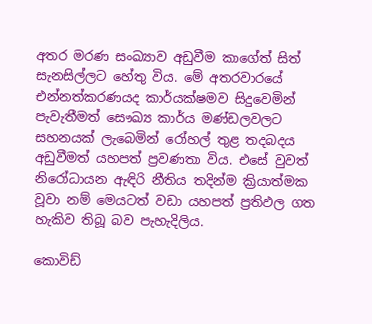අතර මරණ සංඛ්‍යාව අඩුවීම කාගේත් සිත් සැනසිල්ලට හේතු විය. මේ අතරවාරයේ එන්නත්කරණයද කාර්යක්ෂමව සිදුවෙමින් පැවැතීමත් සෞඛ්‍ය කාර්ය මණ්ඩලවලට සහනයක් ලැබෙමින් රෝහල් තුළ තදබදය අඩුවීමත් යහපත් ප්‍රවණතා විය. එසේ වුවත් නිරෝධායන ඇඳිරි නීතිය තදින්ම ක්‍රියාත්මක වූවා නම් මෙයටත් වඩා යහපත් ප්‍රතිඵල ගත හැකිව තිබූ බව පැහැදිලිය.

කොවිඩ්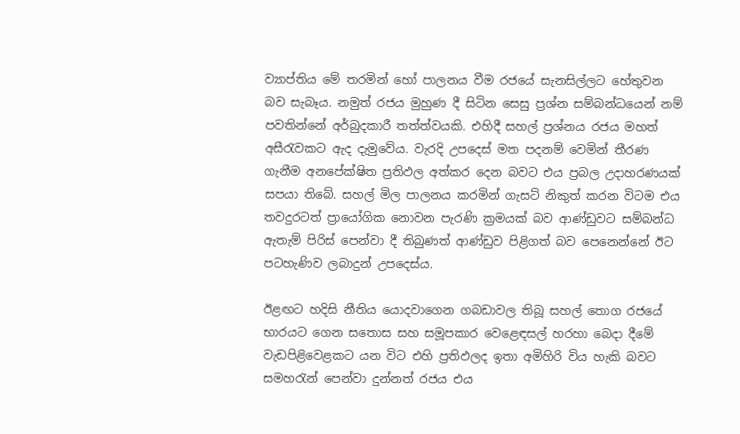ව්‍යාප්තිය මේ තරමින් හෝ පාලනය වීම රජයේ සැනසිල්ලට හේතුවන බව සැබෑය. නමුත් රජය මුහුණ දී සිටින සෙසු ප්‍රශ්න සම්බන්ධයෙන් නම් පවතින්නේ අර්බුදකාරී තත්ත්වයකි. එහිදී සහල් ප්‍රශ්නය රජය මහත් අසීරැවකට ඇද දැමුවේය. වැරදි උපදෙස් මත පදනම් වෙමින් තීරණ ගැනීම අනපේක්ෂිත ප්‍රතිඵල අත්කර දෙන බවට එය ප්‍රබල උදාහරණයක් සපයා තිබේ. සහල් මිල පාලනය කරමින් ගැසට් නිකුත් කරන විටම එය තවදුරටත් ප්‍රායෝගික නොවන පැරණි ක්‍රමයක් බව ආණ්ඩුවට සම්බන්ධ ඇතැම් පිරිස් පෙන්වා දී තිබුණත් ආණ්ඩුව පිළිගත් බව පෙනෙන්නේ ඊට පටහැණිව ලබාදුන් උපදෙස්ය.

ඊළඟට හදිසි නීතිය යොදවාගෙන ගබඩාවල තිබූ සහල් තොග රජයේ භාරයට ගෙන සතොස සහ සමූපකාර වෙළෙඳසල් හරහා බෙදා දීමේ වැඩපිළිවෙළකට යන විට එහි ප්‍රතිඵලද ඉතා අමිහිරි විය හැකි බවට සමහරැන් පෙන්වා දුන්නත් රජය එය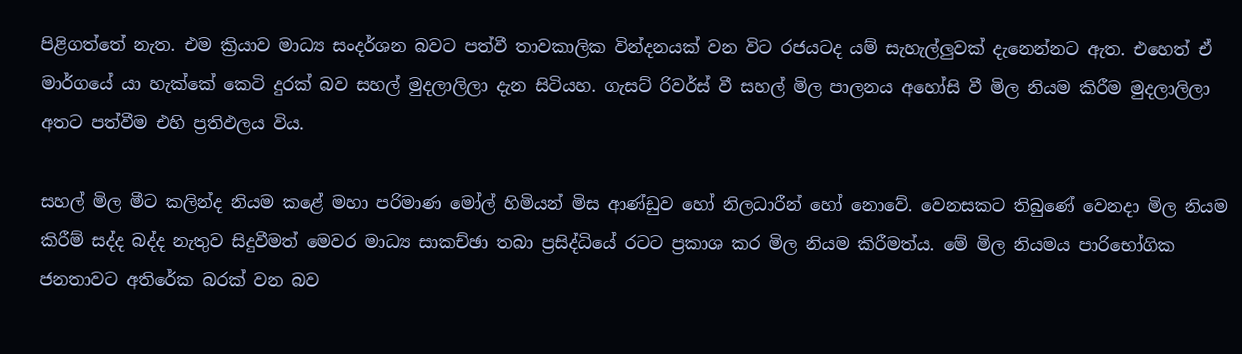පිළිගත්තේ නැත. එම ක්‍රියාව මාධ්‍ය සංදර්ශන බවට පත්වී තාවකාලික වින්දනයක් වන විට රජයටද යම් සැහැල්ලුවක් දැනෙන්නට ඇත. එහෙත් ඒ මාර්ගයේ යා හැක්කේ කෙටි දුරක් බව සහල් මුදලාලිලා දැන සිටියහ. ගැසට් රිවර්ස් වී සහල් මිල පාලනය අහෝසි වී මිල නියම කිරීම මුදලාලිලා අතට පත්වීම එහි ප්‍රතිඵලය විය.

සහල් මිල මීට කලින්ද නියම කළේ මහා පරිමාණ මෝල් හිමියන් මිස ආණ්ඩුව හෝ නිලධාරීන් හෝ නොවේ. වෙනසකට තිබුණේ වෙනදා මිල නියම කිරීම් සද්ද බද්ද නැතුව සිදුවීමත් මෙවර මාධ්‍ය සාකච්ඡා තබා ප්‍රසිද්ධියේ රටට ප්‍රකාශ කර මිල නියම කිරීමත්ය. මේ මිල නියමය පාරිභෝගික ජනතාවට අතිරේක බරක් වන බව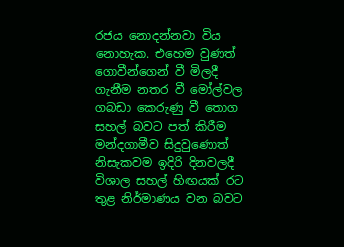රජය නොදන්නවා විය නොහැක. එහෙම වුණත් ගොවීන්ගෙන් වී මිලදී ගැනීම නතර වී මෝල්වල ගබඩා කෙරුණු වී තොග සහල් බවට පත් කිරීම මන්දගාමීව සිදුවුණොත් නිසැකවම ඉදිරි දිනවලදී විශාල සහල් හිඟයක් රට තුළ නිර්මාණය වන බවට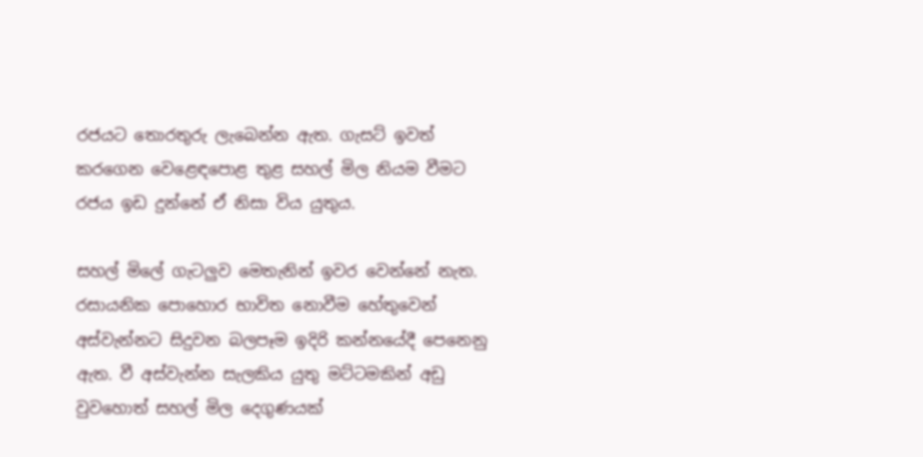රජයට තොරතුරු ලැබෙන්න ඇත. ගැසට් ඉවත් කරගෙන වෙළෙඳපොළ තුළ සහල් මිල නියම වීමට රජය ඉඩ දුන්නේ ඒ නිසා විය යුතුය.

සහල් මිලේ ගැටලුව මෙතැනින් ඉවර වෙන්නේ නැත. රසායනික පොහොර භාවිත නොවීම හේතුවෙන් අස්වැන්නට සිදුවන බලපෑම ඉදිරි කන්නයේදී පෙනෙනු ඇත. වී අස්වැන්න සැලකිය යුතු මට්ටමකින් අඩු වුවහොත් සහල් මිල දෙගුණයක්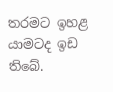තරමට ඉහළ යාමටද ඉඩ තිබේ.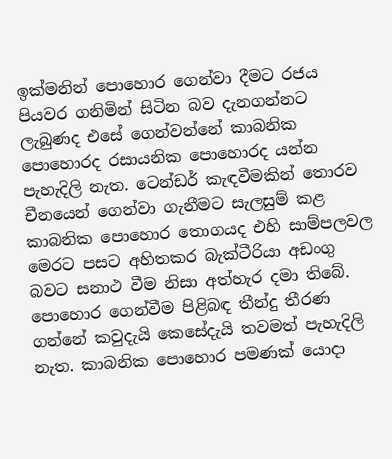ඉක්මනින් පොහොර ගෙන්වා දීමට රජය පියවර ගනිමින් සිටින බව දැනගන්නට ලැබුණද එසේ ගෙන්වන්නේ කාබනික පොහොරද රසායනික පොහොරද යන්න පැහැදිලි නැත. ටෙන්ඩර් කැඳවීමකින් තොරව චීනයෙන් ගෙන්වා ගැනීමට සැලසුම් කළ කාබනික පොහොර තොගයද එහි සාම්පලවල මෙරට පසට අහිතකර බැක්ටීරියා අඩංගු බවට සනාථ වීම නිසා අත්හැර දමා තිබේ. පොහොර ගෙන්වීම පිළිබඳ තීන්දු තීරණ ගන්නේ කවුදැයි කෙසේදැයි තවමත් පැහැදිලි නැත. කාබනික පොහොර පමණක් යොදා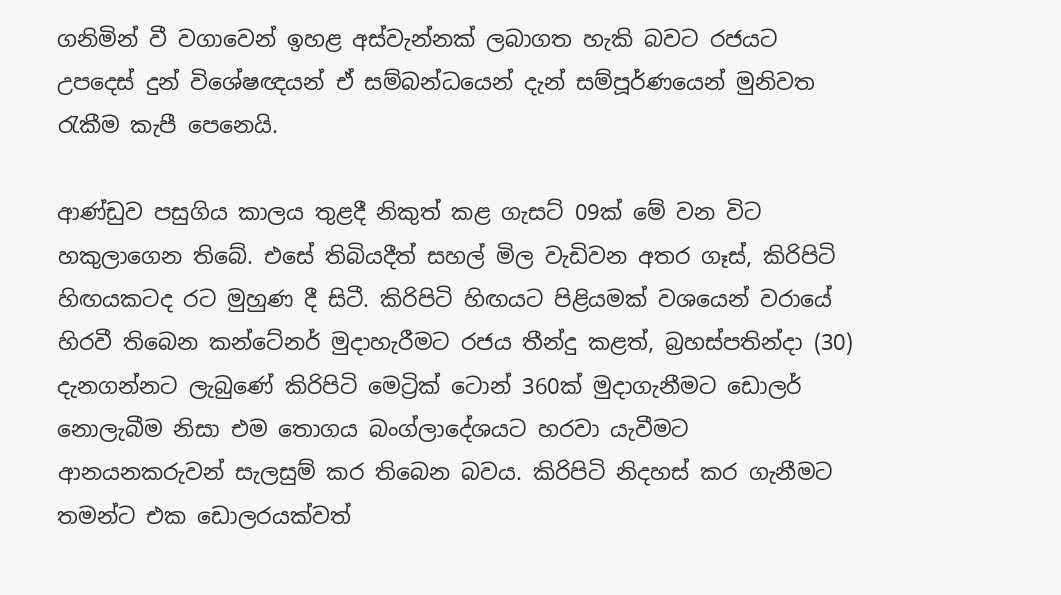ගනිමින් වී වගාවෙන් ඉහළ අස්වැන්නක් ලබාගත හැකි බවට රජයට උපදෙස් දුන් විශේෂඥයන් ඒ සම්බන්ධයෙන් දැන් සම්පූර්ණයෙන් මුනිවත රැකීම කැපී පෙනෙයි.

ආණ්ඩුව පසුගිය කාලය තුළදී නිකුත් කළ ගැසට් 09ක් මේ වන විට හකුලාගෙන තිබේ. එසේ තිබියදීත් සහල් මිල වැඩිවන අතර ගෑස්, කිරිපිටි හිඟයකටද රට මුහුණ දී සිටී. කිරිපිටි හිඟයට පිළියමක් වශයෙන් වරායේ හිරවී තිබෙන කන්ටේනර් මුදාහැරීමට රජය තීන්දු කළත්, බ්‍රහස්පතින්දා (30) දැනගන්නට ලැබුණේ කිරිපිටි මෙට්‍රික් ටොන් 360ක් මුදාගැනීමට ඩොලර් නොලැබීම නිසා එම තොගය බංග්ලාදේශයට හරවා යැවීමට ආනයනකරුවන් සැලසුම් කර තිබෙන බවය. කිරිපිටි නිදහස් කර ගැනීමට තමන්ට එක ඩොලරයක්වත්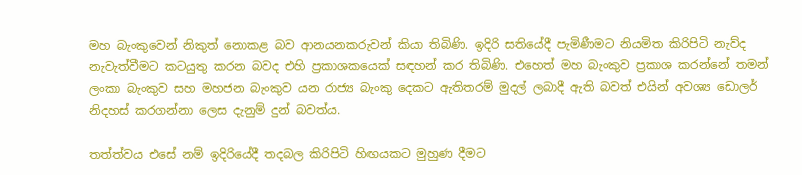මහ බැංකුවෙන් නිකුත් නොකළ බව ආනයනකරුවන් කියා තිබිණි. ඉදිරි සතියේදී පැමිණීමට නියමිත කිරිපිටි නැව්ද නැවැත්වීමට කටයුතු කරන බවද එහි ප්‍රකාශකයෙක් සඳහන් කර තිබිණි. එහෙත් මහ බැංකුව ප්‍රකාශ කරන්නේ තමන් ලංකා බැංකුව සහ මහජන බැංකුව යන රාජ්‍ය බැංකු දෙකට ඇතිතරම් මුදල් ලබාදී ඇති බවත් එයින් අවශ්‍ය ඩොලර් නිදහස් කරගන්නා ලෙස දැනුම් දුන් බවත්ය.

තත්ත්වය එසේ නම් ඉදිරියේදී තදබල කිරිපිටි හිඟයකට මුහුණ දීමට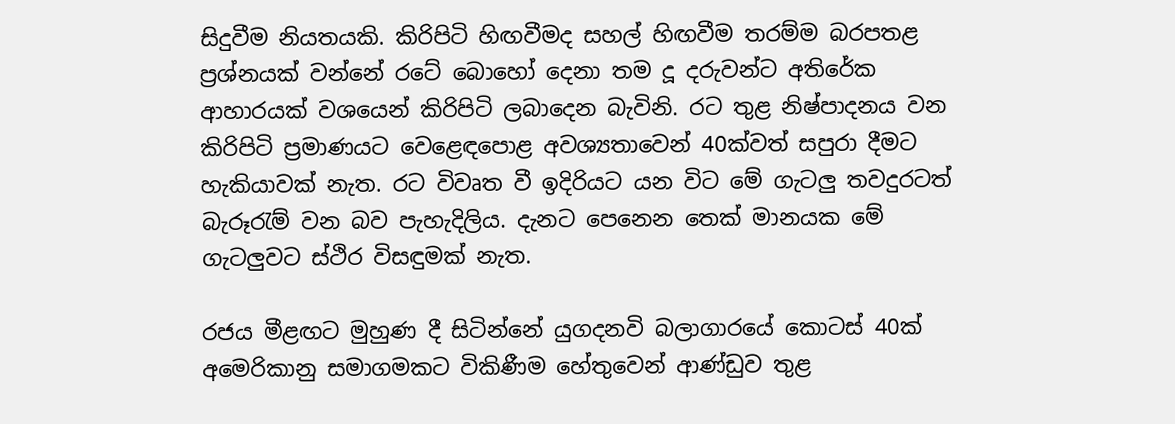සිදුවීම නියතයකි. කිරිපිටි හිඟවීමද සහල් හිඟවීම තරම්ම බරපතළ ප්‍රශ්නයක් වන්නේ රටේ බොහෝ දෙනා තම දූ දරුවන්ට අතිරේක ආහාරයක් වශයෙන් කිරිපිටි ලබාදෙන බැවිනි. රට තුළ නිෂ්පාදනය වන කිරිපිටි ප්‍රමාණයට වෙළෙඳපොළ අවශ්‍යතාවෙන් 40ක්වත් සපුරා දීමට හැකියාවක් නැත. රට විවෘත වී ඉදිරියට යන විට මේ ගැටලු තවදුරටත් බැරූරැම් වන බව පැහැදිලිය. දැනට පෙනෙන තෙක් මානයක මේ ගැටලුවට ස්ථිර විසඳුමක් නැත.

රජය මීළඟට මුහුණ දී සිටින්නේ යුගදනවි බලාගාරයේ කොටස් 40ක් අමෙරිකානු සමාගමකට විකිණීම හේතුවෙන් ආණ්ඩුව තුළ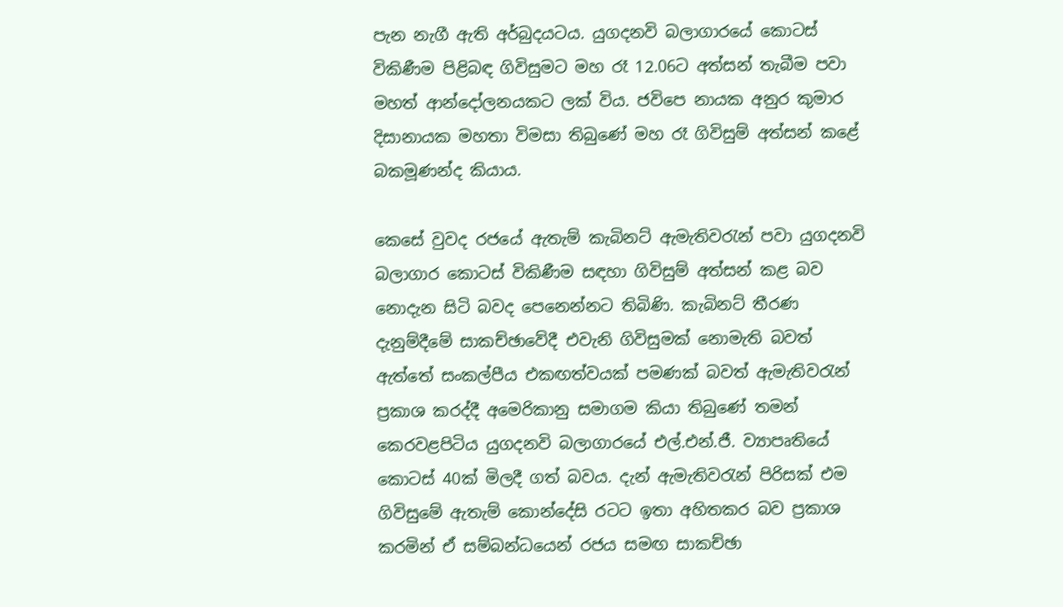පැන නැගී ඇති අර්බුදයටය. යුගදනවි බලාගාරයේ කොටස් විකිණීම පිළිබඳ ගිවිසුමට මහ රෑ 12.06ට අත්සන් තැබීම පවා මහත් ආන්දෝලනයකට ලක් විය. ජවිපෙ නායක අනුර කුමාර දිසානායක මහතා විමසා තිබුණේ මහ රෑ ගිවිසුම් අත්සන් කළේ බකමූණන්ද කියාය.

කෙසේ වුවද රජයේ ඇතැම් කැබිනට් ඇමැතිවරැන් පවා යුගදනවි බලාගාර කොටස් විකිණීම සඳහා ගිවිසුම් අත්සන් කළ බව නොදැන සිටි බවද පෙනෙන්නට තිබිණි. කැබිනට් තීරණ දැනුම්දීමේ සාකච්ඡාවේදී එවැනි ගිවිසුමක් නොමැති බවත් ඇත්තේ සංකල්පීය එකඟත්වයක් පමණක් බවත් ඇමැතිවරැන් ප්‍රකාශ කරද්දී අමෙරිකානු සමාගම කියා තිබුණේ තමන් කෙරවළපිටිය යුගදනවි බලාගාරයේ එල්.එන්.ජී. ව්‍යාපෘතියේ කොටස් 40ක් මිලදී ගත් බවය. දැන් ඇමැතිවරැන් පිරිසක් එම ගිවිසුමේ ඇතැම් කොන්දේසි රටට ඉතා අහිතකර බව ප්‍රකාශ කරමින් ඒ සම්බන්ධයෙන් රජය සමඟ සාකච්ඡා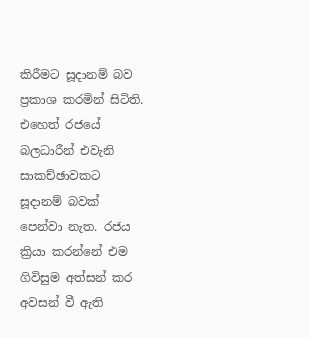කිරීමට සූදානම් බව ප්‍රකාශ කරමින් සිටිති. එහෙත් රජයේ බලධාරීන් එවැනි සාකච්ඡාවකට සූදානම් බවක් පෙන්වා නැත. රජය ක්‍රියා කරන්නේ එම ගිවිසුම අත්සන් කර අවසන් වී ඇති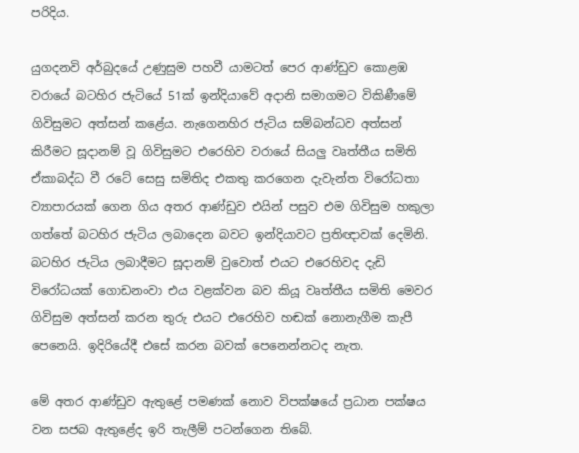පරිදිය.

යුගදනවි අර්බුදයේ උණුසුම පහවී යාමටත් පෙර ආණ්ඩුව කොළඹ වරායේ බටහිර ජැටියේ 51ක් ඉන්දියාවේ අදානි සමාගමට විකිණීමේ ගිවිසුමට අත්සන් කළේය. නැගෙනහිර ජැටිය සම්බන්ධව අත්සන් කිරීමට සූදානම් වූ ගිවිසුමට එරෙහිව වරායේ සියලු වෘත්තීය සමිති ඒකාබද්ධ වී රටේ සෙසු සමිතිද එකතු කරගෙන දැවැන්ත විරෝධතා ව්‍යාපාරයක් ගෙන ගිය අතර ආණ්ඩුව එයින් පසුව එම ගිවිසුම හකුලා ගත්තේ බටහිර ජැටිය ලබාදෙන බවට ඉන්දියාවට ප්‍රතිඥාවක් දෙමිනි. බටහිර ජැටිය ලබාදීමට සූදානම් වුවොත් එයට එරෙහිවද දැඩි විරෝධයක් ගොඩනංවා එය වළක්වන බව කියූ වෘත්තීය සමිති මෙවර ගිවිසුම අත්සන් කරන තුරු එයට එරෙහිව හඬක් නොනැගීම කැපී පෙනෙයි. ඉදිරියේදී එසේ කරන බවක් පෙනෙන්නටද නැත.

මේ අතර ආණ්ඩුව ඇතුළේ පමණක් නොව විපක්ෂයේ ප්‍රධාන පක්ෂය වන සජබ ඇතුළේද ඉරි තැලීම් පටන්ගෙන තිබේ.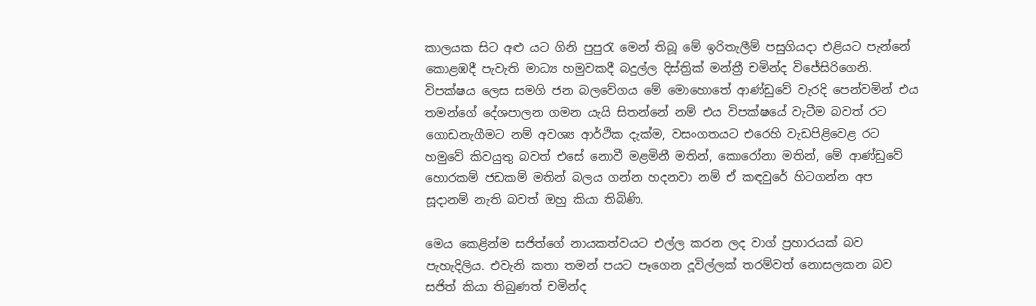කාලයක සිට අළු යට ගිනි පුපුරැ මෙන් තිබූ මේ ඉරිතැලීම් පසුගියදා එළියට පැන්නේ කොළඹදී පැවැති මාධ්‍ය හමුවකදී බදුල්ල දිස්ත්‍රික් මන්ත්‍රී චමින්ද විජේසිරිගෙනි. විපක්ෂය ලෙස සමගි ජන බලවේගය මේ මොහොතේ ආණ්ඩුවේ වැරදි පෙන්වමින් එය තමන්ගේ දේශපාලන ගමන යැයි සිතන්නේ නම් එය විපක්ෂයේ වැටීම බවත් රට ගොඩනැගීමට නම් අවශ්‍ය ආර්ථික දැක්ම, වසංගතයට එරෙහි වැඩපිළිවෙළ රට හමුවේ කිවයුතු බවත් එසේ නොවී මළමිනී මතින්, කොරෝනා මතින්, මේ ආණ්ඩුවේ හොරකම් ජඩකම් මතින් බලය ගන්න හදනවා නම් ඒ කඳවුරේ හිටගන්න අප සූදානම් නැති බවත් ඔහු කියා තිබිණි.

මෙය කෙළින්ම සජිත්ගේ නායකත්වයට එල්ල කරන ලද වාග් ප්‍රහාරයක් බව පැහැදිලිය. එවැනි කතා තමන් පයට පෑගෙන දූවිල්ලක් තරම්වත් නොසලකන බව සජිත් කියා තිබුණත් චමින්ද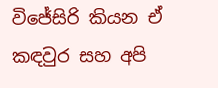විජේසිරි කියන ඒ කඳවුර සහ අපි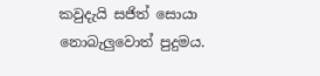කවුදැයි සජිත් සොයා නොබැලුවොත් පුදුමය.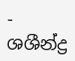- ශශීන්ද්‍ර